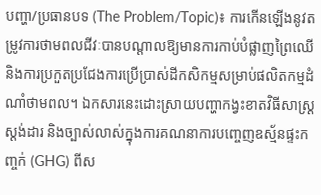បញ្ហា/ប្រធានបទ (The Problem/Topic)៖ ការកើនឡើងនូវតម្រូវការថាមពលជីវៈបានបណ្តាលឱ្យមានការកាប់បំផ្លាញព្រៃឈើ និងការប្រកួតប្រជែងការប្រើប្រាស់ដីកសិកម្មសម្រាប់ផលិតកម្មដំណាំថាមពល។ ឯកសារនេះដោះស្រាយបញ្ហាកង្វះខាតវិធីសាស្ត្រស្តង់ដារ និងច្បាស់លាស់ក្នុងការគណនាការបញ្ចេញឧស្ម័នផ្ទះកញ្ចក់ (GHG) ពីស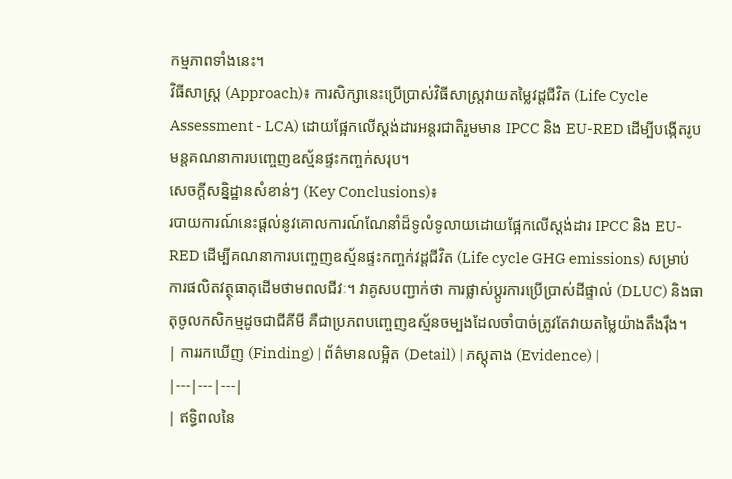កម្មភាពទាំងនេះ។
វិធីសាស្ត្រ (Approach)៖ ការសិក្សានេះប្រើប្រាស់វិធីសាស្ត្រវាយតម្លៃវដ្តជីវិត (Life Cycle Assessment - LCA) ដោយផ្អែកលើស្តង់ដារអន្តរជាតិរួមមាន IPCC និង EU-RED ដើម្បីបង្កើតរូបមន្តគណនាការបញ្ចេញឧស្ម័នផ្ទះកញ្ចក់សរុប។
សេចក្តីសន្និដ្ឋានសំខាន់ៗ (Key Conclusions)៖
របាយការណ៍នេះផ្តល់នូវគោលការណ៍ណែនាំដ៏ទូលំទូលាយដោយផ្អែកលើស្តង់ដារ IPCC និង EU-RED ដើម្បីគណនាការបញ្ចេញឧស្ម័នផ្ទះកញ្ចក់វដ្តជីវិត (Life cycle GHG emissions) សម្រាប់ការផលិតវត្ថុធាតុដើមថាមពលជីវៈ។ វាគូសបញ្ជាក់ថា ការផ្លាស់ប្តូរការប្រើប្រាស់ដីផ្ទាល់ (DLUC) និងធាតុចូលកសិកម្មដូចជាជីគីមី គឺជាប្រភពបញ្ចេញឧស្ម័នចម្បងដែលចាំបាច់ត្រូវតែវាយតម្លៃយ៉ាងតឹងរ៉ឹង។
| ការរកឃើញ (Finding) | ព័ត៌មានលម្អិត (Detail) | ភស្តុតាង (Evidence) |
|---|---|---|
| ឥទ្ធិពលនៃ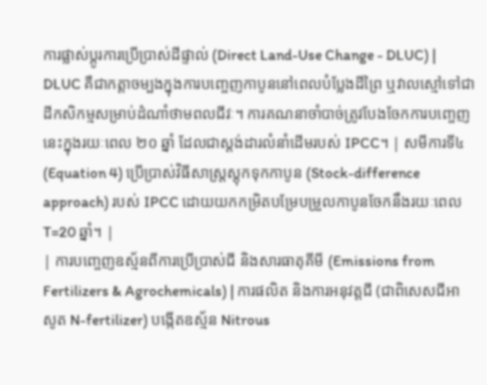ការផ្លាស់ប្តូរការប្រើប្រាស់ដីផ្ទាល់ (Direct Land-Use Change - DLUC) | DLUC គឺជាកត្តាចម្បងក្នុងការបញ្ចេញកាបូននៅពេលបំប្លែងដីព្រៃ ឬវាលស្មៅទៅជាដីកសិកម្មសម្រាប់ដំណាំថាមពលជីវៈ។ ការគណនាចាំបាច់ត្រូវបែងចែកការបញ្ចេញនេះក្នុងរយៈពេល ២០ ឆ្នាំ ដែលជាស្តង់ដារលំនាំដើមរបស់ IPCC។ | សមីការទី៤ (Equation 4) ប្រើប្រាស់វិធីសាស្ត្រស្តុកទុកកាបូន (Stock-difference approach) របស់ IPCC ដោយយកកម្រិតបម្រែបម្រួលកាបូនចែកនឹងរយៈពេល T=20 ឆ្នាំ។ |
| ការបញ្ចេញឧស្ម័នពីការប្រើប្រាស់ជី និងសារធាតុគីមី (Emissions from Fertilizers & Agrochemicals) | ការផលិត និងការអនុវត្តជី (ជាពិសេសជីអាសូត N-fertilizer) បង្កើតឧស្ម័ន Nitrous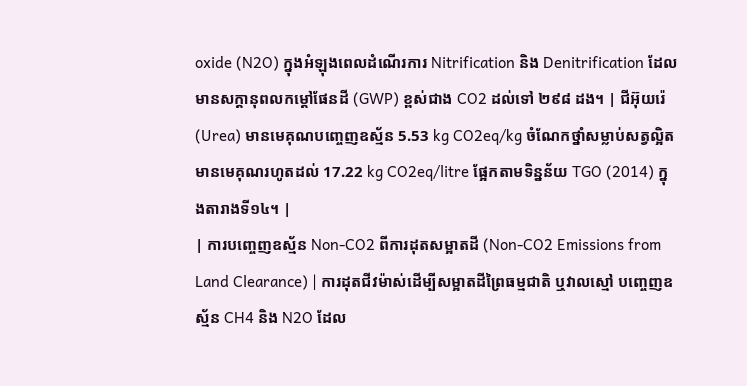oxide (N2O) ក្នុងអំឡុងពេលដំណើរការ Nitrification និង Denitrification ដែលមានសក្តានុពលកម្តៅផែនដី (GWP) ខ្ពស់ជាង CO2 ដល់ទៅ ២៩៨ ដង។ | ជីអ៊ុយរ៉េ (Urea) មានមេគុណបញ្ចេញឧស្ម័ន 5.53 kg CO2eq/kg ចំណែកថ្នាំសម្លាប់សត្វល្អិតមានមេគុណរហូតដល់ 17.22 kg CO2eq/litre ផ្អែកតាមទិន្នន័យ TGO (2014) ក្នុងតារាងទី១៤។ |
| ការបញ្ចេញឧស្ម័ន Non-CO2 ពីការដុតសម្អាតដី (Non-CO2 Emissions from Land Clearance) | ការដុតជីវម៉ាស់ដើម្បីសម្អាតដីព្រៃធម្មជាតិ ឬវាលស្មៅ បញ្ចេញឧស្ម័ន CH4 និង N2O ដែល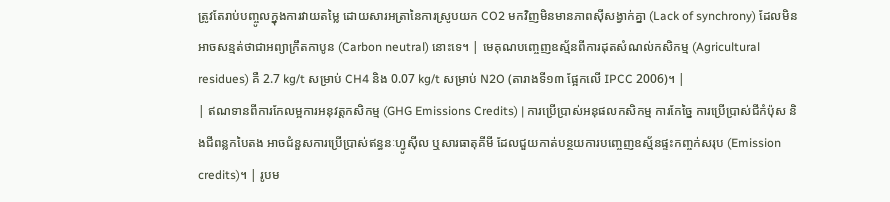ត្រូវតែរាប់បញ្ចូលក្នុងការវាយតម្លៃ ដោយសារអត្រានៃការស្រូបយក CO2 មកវិញមិនមានភាពស៊ីសង្វាក់គ្នា (Lack of synchrony) ដែលមិនអាចសន្មត់ថាជាអព្យាក្រឹតកាបូន (Carbon neutral) នោះទេ។ | មេគុណបញ្ចេញឧស្ម័នពីការដុតសំណល់កសិកម្ម (Agricultural residues) គឺ 2.7 kg/t សម្រាប់ CH4 និង 0.07 kg/t សម្រាប់ N2O (តារាងទី១៣ ផ្អែកលើ IPCC 2006)។ |
| ឥណទានពីការកែលម្អការអនុវត្តកសិកម្ម (GHG Emissions Credits) | ការប្រើប្រាស់អនុផលកសិកម្ម ការកែច្នៃ ការប្រើប្រាស់ជីកំប៉ុស និងជីពន្លកបៃតង អាចជំនួសការប្រើប្រាស់ឥន្ធនៈហ្វូស៊ីល ឬសារធាតុគីមី ដែលជួយកាត់បន្ថយការបញ្ចេញឧស្ម័នផ្ទះកញ្ចក់សរុប (Emission credits)។ | រូបម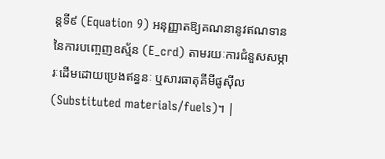ន្តទី៩ (Equation 9) អនុញ្ញាតឱ្យគណនានូវឥណទាននៃការបញ្ចេញឧស្ម័ន (E_crd) តាមរយៈការជំនួសសម្ភារៈដើមដោយប្រេងឥន្ធនៈ ឬសារធាតុគីមីផូស៊ីល (Substituted materials/fuels)។ |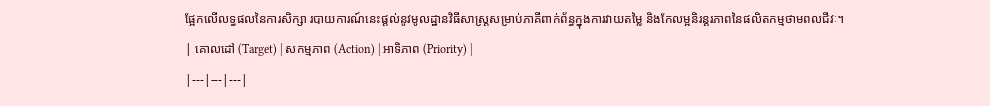ផ្អែកលើលទ្ធផលនៃការសិក្សា របាយការណ៍នេះផ្តល់នូវមូលដ្ឋានវិធីសាស្ត្រសម្រាប់ភាគីពាក់ព័ន្ធក្នុងការវាយតម្លៃ និងកែលម្អនិរន្តរភាពនៃផលិតកម្មថាមពលជីវៈ។
| គោលដៅ (Target) | សកម្មភាព (Action) | អាទិភាព (Priority) |
|---|---|---|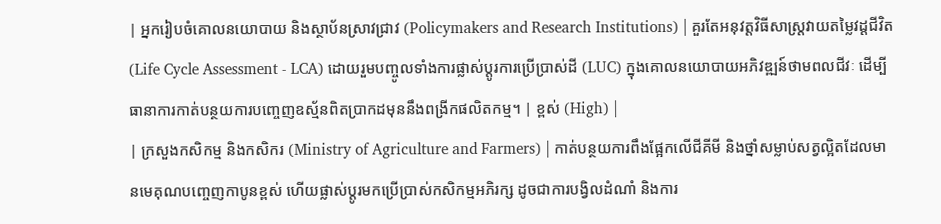| អ្នករៀបចំគោលនយោបាយ និងស្ថាប័នស្រាវជ្រាវ (Policymakers and Research Institutions) | គួរតែអនុវត្តវិធីសាស្ត្រវាយតម្លៃវដ្តជីវិត (Life Cycle Assessment - LCA) ដោយរួមបញ្ចូលទាំងការផ្លាស់ប្តូរការប្រើប្រាស់ដី (LUC) ក្នុងគោលនយោបាយអភិវឌ្ឍន៍ថាមពលជីវៈ ដើម្បីធានាការកាត់បន្ថយការបញ្ចេញឧស្ម័នពិតប្រាកដមុននឹងពង្រីកផលិតកម្ម។ | ខ្ពស់ (High) |
| ក្រសួងកសិកម្ម និងកសិករ (Ministry of Agriculture and Farmers) | កាត់បន្ថយការពឹងផ្អែកលើជីគីមី និងថ្នាំសម្លាប់សត្វល្អិតដែលមានមេគុណបញ្ចេញកាបូនខ្ពស់ ហើយផ្លាស់ប្តូរមកប្រើប្រាស់កសិកម្មអភិរក្ស ដូចជាការបង្វិលដំណាំ និងការ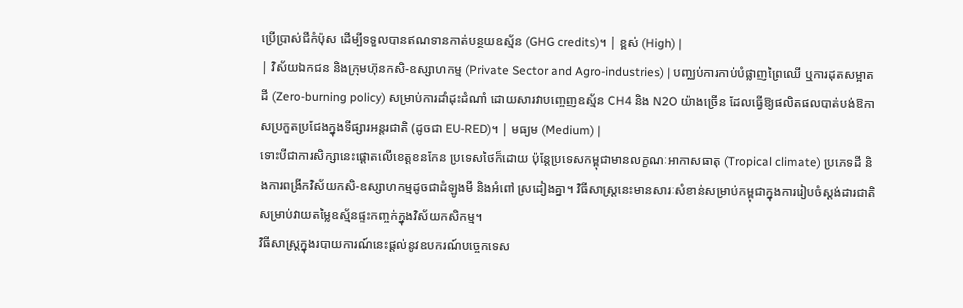ប្រើប្រាស់ជីកំប៉ុស ដើម្បីទទួលបានឥណទានកាត់បន្ថយឧស្ម័ន (GHG credits)។ | ខ្ពស់ (High) |
| វិស័យឯកជន និងក្រុមហ៊ុនកសិ-ឧស្សាហកម្ម (Private Sector and Agro-industries) | បញ្ឈប់ការកាប់បំផ្លាញព្រៃឈើ ឬការដុតសម្អាតដី (Zero-burning policy) សម្រាប់ការដាំដុះដំណាំ ដោយសារវាបញ្ចេញឧស្ម័ន CH4 និង N2O យ៉ាងច្រើន ដែលធ្វើឱ្យផលិតផលបាត់បង់ឱកាសប្រកួតប្រជែងក្នុងទីផ្សារអន្តរជាតិ (ដូចជា EU-RED)។ | មធ្យម (Medium) |
ទោះបីជាការសិក្សានេះផ្តោតលើខេត្តខនកែន ប្រទេសថៃក៏ដោយ ប៉ុន្តែប្រទេសកម្ពុជាមានលក្ខណៈអាកាសធាតុ (Tropical climate) ប្រភេទដី និងការពង្រីកវិស័យកសិ-ឧស្សាហកម្មដូចជាដំឡូងមី និងអំពៅ ស្រដៀងគ្នា។ វិធីសាស្ត្រនេះមានសារៈសំខាន់សម្រាប់កម្ពុជាក្នុងការរៀបចំស្តង់ដារជាតិសម្រាប់វាយតម្លៃឧស្ម័នផ្ទះកញ្ចក់ក្នុងវិស័យកសិកម្ម។
វិធីសាស្ត្រក្នុងរបាយការណ៍នេះផ្តល់នូវឧបករណ៍បច្ចេកទេស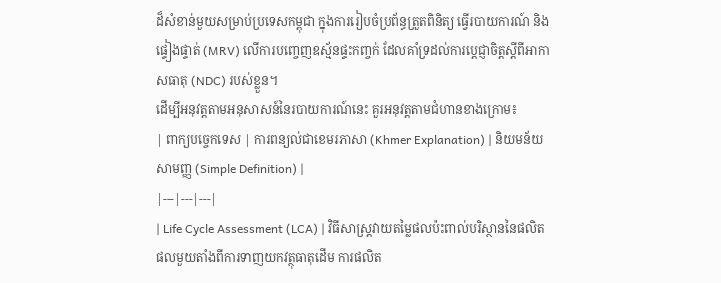ដ៏សំខាន់មួយសម្រាប់ប្រទេសកម្ពុជា ក្នុងការរៀបចំប្រព័ន្ធត្រួតពិនិត្យ ធ្វើរបាយការណ៍ និងផ្ទៀងផ្ទាត់ (MRV) លើការបញ្ចេញឧស្ម័នផ្ទះកញ្ចក់ ដែលគាំទ្រដល់ការប្តេជ្ញាចិត្តស្តីពីអាកាសធាតុ (NDC) របស់ខ្លួន។
ដើម្បីអនុវត្តតាមអនុសាសន៍នៃរបាយការណ៍នេះ គួរអនុវត្តតាមជំហានខាងក្រោម៖
| ពាក្យបច្ចេកទេស | ការពន្យល់ជាខេមរភាសា (Khmer Explanation) | និយមន័យសាមញ្ញ (Simple Definition) |
|---|---|---|
| Life Cycle Assessment (LCA) | វិធីសាស្ត្រវាយតម្លៃផលប៉ះពាល់បរិស្ថាននៃផលិតផលមួយតាំងពីការទាញយកវត្ថុធាតុដើម ការផលិត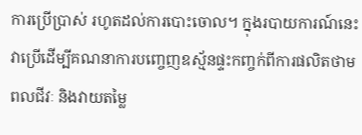ការប្រើប្រាស់ រហូតដល់ការបោះចោល។ ក្នុងរបាយការណ៍នេះ វាប្រើដើម្បីគណនាការបញ្ចេញឧស្ម័នផ្ទះកញ្ចក់ពីការផលិតថាមពលជីវៈ និងវាយតម្លៃ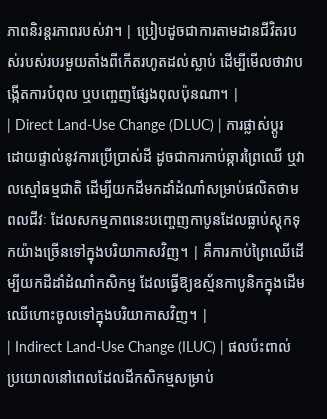ភាពនិរន្តរភាពរបស់វា។ | ប្រៀបដូចជាការតាមដានជីវិតរបស់របស់របរមួយតាំងពីកើតរហូតដល់ស្លាប់ ដើម្បីមើលថាវាបង្កើតការបំពុល ឬបញ្ចេញផ្សែងពុលប៉ុនណា។ |
| Direct Land-Use Change (DLUC) | ការផ្លាស់ប្តូរដោយផ្ទាល់នូវការប្រើប្រាស់ដី ដូចជាការកាប់ឆ្ការព្រៃឈើ ឬវាលស្មៅធម្មជាតិ ដើម្បីយកដីមកដាំដំណាំសម្រាប់ផលិតថាមពលជីវៈ ដែលសកម្មភាពនេះបញ្ចេញកាបូនដែលធ្លាប់ស្តុកទុកយ៉ាងច្រើនទៅក្នុងបរិយាកាសវិញ។ | គឺការកាប់ព្រៃឈើដើម្បីយកដីដាំដំណាំកសិកម្ម ដែលធ្វើឱ្យឧស្ម័នកាបូនិកក្នុងដើមឈើហោះចូលទៅក្នុងបរិយាកាសវិញ។ |
| Indirect Land-Use Change (ILUC) | ផលប៉ះពាល់ប្រយោលនៅពេលដែលដីកសិកម្មសម្រាប់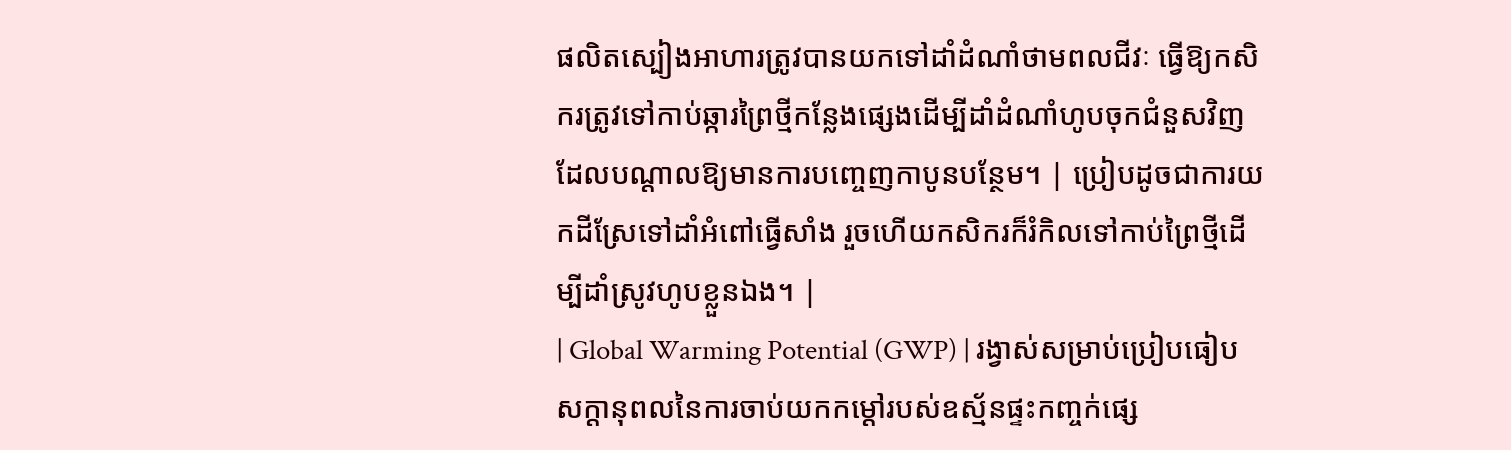ផលិតស្បៀងអាហារត្រូវបានយកទៅដាំដំណាំថាមពលជីវៈ ធ្វើឱ្យកសិករត្រូវទៅកាប់ឆ្ការព្រៃថ្មីកន្លែងផ្សេងដើម្បីដាំដំណាំហូបចុកជំនួសវិញ ដែលបណ្តាលឱ្យមានការបញ្ចេញកាបូនបន្ថែម។ | ប្រៀបដូចជាការយកដីស្រែទៅដាំអំពៅធ្វើសាំង រួចហើយកសិករក៏រំកិលទៅកាប់ព្រៃថ្មីដើម្បីដាំស្រូវហូបខ្លួនឯង។ |
| Global Warming Potential (GWP) | រង្វាស់សម្រាប់ប្រៀបធៀបសក្តានុពលនៃការចាប់យកកម្តៅរបស់ឧស្ម័នផ្ទះកញ្ចក់ផ្សេ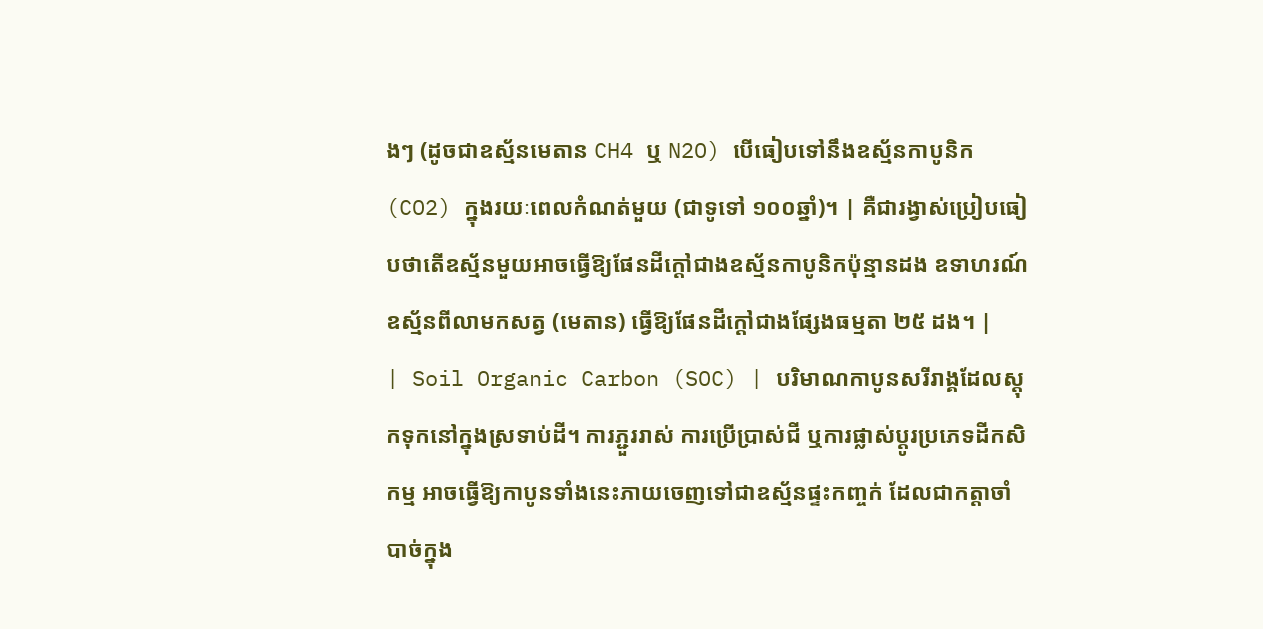ងៗ (ដូចជាឧស្ម័នមេតាន CH4 ឬ N2O) បើធៀបទៅនឹងឧស្ម័នកាបូនិក (CO2) ក្នុងរយៈពេលកំណត់មួយ (ជាទូទៅ ១០០ឆ្នាំ)។ | គឺជារង្វាស់ប្រៀបធៀបថាតើឧស្ម័នមួយអាចធ្វើឱ្យផែនដីក្តៅជាងឧស្ម័នកាបូនិកប៉ុន្មានដង ឧទាហរណ៍ ឧស្ម័នពីលាមកសត្វ (មេតាន) ធ្វើឱ្យផែនដីក្តៅជាងផ្សែងធម្មតា ២៥ ដង។ |
| Soil Organic Carbon (SOC) | បរិមាណកាបូនសរីរាង្គដែលស្តុកទុកនៅក្នុងស្រទាប់ដី។ ការភ្ជួររាស់ ការប្រើប្រាស់ជី ឬការផ្លាស់ប្តូរប្រភេទដីកសិកម្ម អាចធ្វើឱ្យកាបូនទាំងនេះភាយចេញទៅជាឧស្ម័នផ្ទះកញ្ចក់ ដែលជាកត្តាចាំបាច់ក្នុង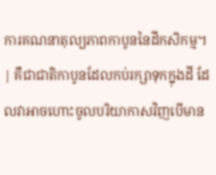ការគណនាតុល្យភាពកាបូននៃដីកសិកម្ម។ | គឺជាជាតិកាបូនដែលកប់រក្សាទុកក្នុងដី ដែលវាអាចហោះចូលបរិយាកាសវិញបើមាន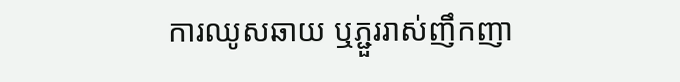ការឈូសឆាយ ឬភ្ជួររាស់ញឹកញា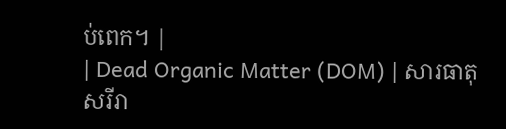ប់ពេក។ |
| Dead Organic Matter (DOM) | សារធាតុសរីរា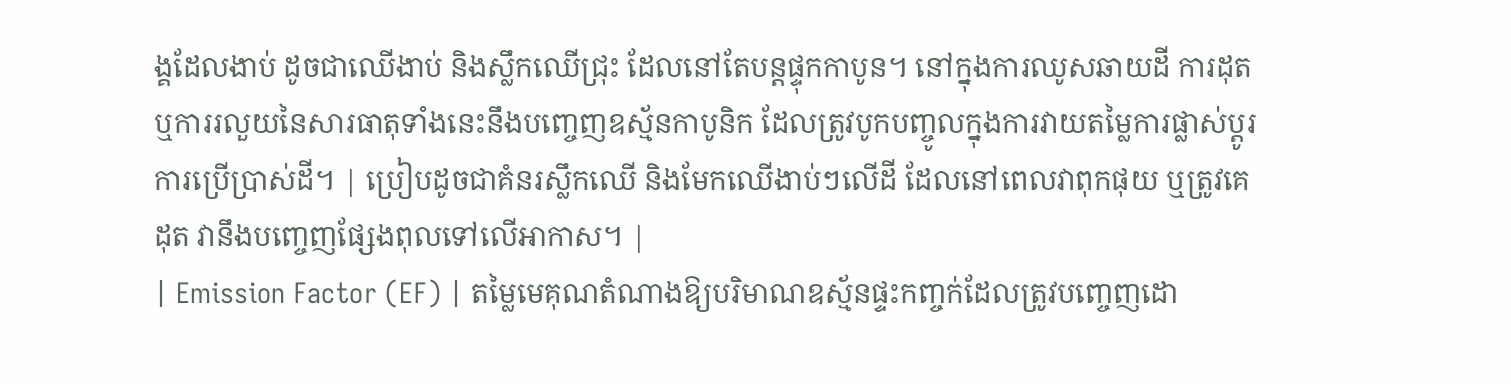ង្គដែលងាប់ ដូចជាឈើងាប់ និងស្លឹកឈើជ្រុះ ដែលនៅតែបន្តផ្ទុកកាបូន។ នៅក្នុងការឈូសឆាយដី ការដុត ឬការរលួយនៃសារធាតុទាំងនេះនឹងបញ្ចេញឧស្ម័នកាបូនិក ដែលត្រូវបូកបញ្ចូលក្នុងការវាយតម្លៃការផ្លាស់ប្តូរការប្រើប្រាស់ដី។ | ប្រៀបដូចជាគំនរស្លឹកឈើ និងមែកឈើងាប់ៗលើដី ដែលនៅពេលវាពុកផុយ ឬត្រូវគេដុត វានឹងបញ្ចេញផ្សែងពុលទៅលើអាកាស។ |
| Emission Factor (EF) | តម្លៃមេគុណតំណាងឱ្យបរិមាណឧស្ម័នផ្ទះកញ្ចក់ដែលត្រូវបញ្ចេញដោ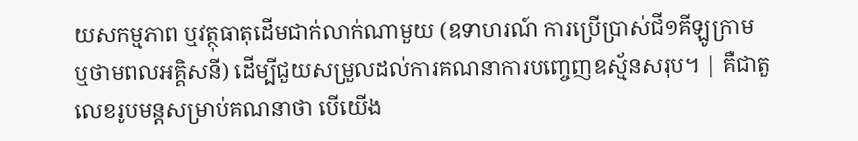យសកម្មភាព ឬវត្ថុធាតុដើមជាក់លាក់ណាមួយ (ឧទាហរណ៍ ការប្រើប្រាស់ជី១គីឡូក្រាម ឬថាមពលអគ្គិសនី) ដើម្បីជួយសម្រួលដល់ការគណនាការបញ្ចេញឧស្ម័នសរុប។ | គឺជាតួលេខរូបមន្តសម្រាប់គណនាថា បើយើង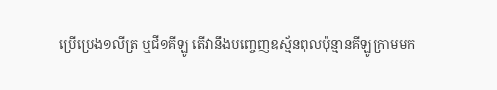ប្រើប្រេង១លីត្រ ឬជី១គីឡូ តើវានឹងបញ្ចេញឧស្ម័នពុលប៉ុន្មានគីឡូក្រាមមក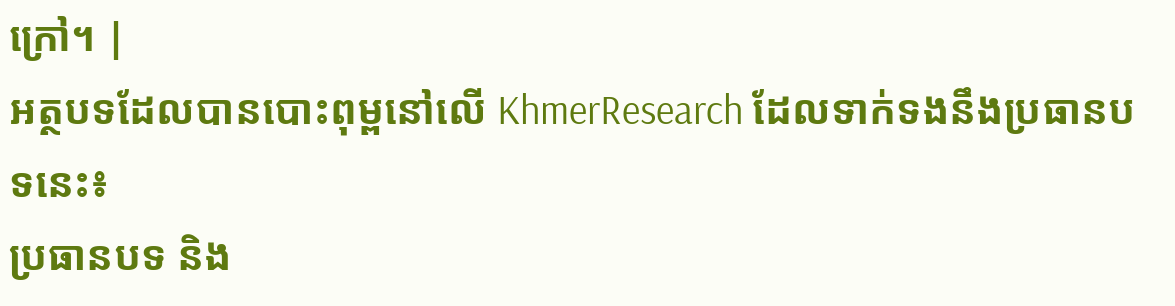ក្រៅ។ |
អត្ថបទដែលបានបោះពុម្ពនៅលើ KhmerResearch ដែលទាក់ទងនឹងប្រធានបទនេះ៖
ប្រធានបទ និង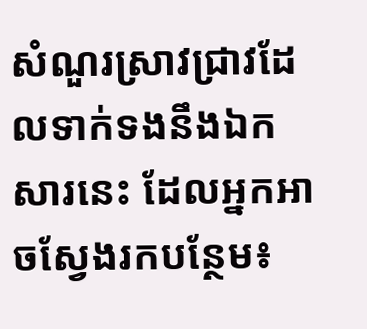សំណួរស្រាវជ្រាវដែលទាក់ទងនឹងឯកសារនេះ ដែលអ្នកអាចស្វែងរកបន្ថែម៖